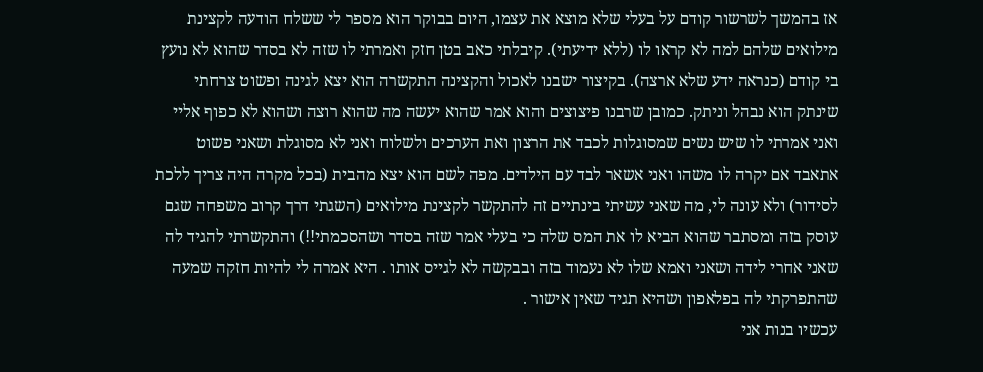אז בהמשך לשרשור קודם על בעלי שלא מוצא את עצמו, היום בבוקר הוא מספר לי ששלח הודעה לקצינת מילואים שלהם למה לא קראו לו (ללא ידיעתי). קיבלתי כאב בטן חזק ואמרתי לו שזה לא בסדר שהוא לא נועץ בי קודם (כנראה ידע שלא ארצה). בקיצור ישבנו לאכול והקצינה התקשרה הוא יצא לגינה ופשוט צרחתי שינתק הוא נבהל וניתק. כמובן שרבנו פיצוצים והוא אמר שהוא יעשה מה שהוא רוצה ושהוא לא כפוף אליי ואני אמרתי לו שיש נשים שמסוגלות לכבד את הרצון ואת הערכים ולשלוח ואני לא מסוגלת ושאני פשוט אתאבד אם יקרה לו משהו ואני אשאר לבד עם הילדים. מפה לשם הוא יצא מהבית (בכל מקרה היה צריך ללכת לסידור) ולא עונה לי, מה שאני עשיתי בינתיים זה להתקשר לקצינת מילואים (השגתי דרך קרוב משפחה שגם עוסק בזה ומסתבר שהוא הביא לו את המס שלה כי בעלי אמר שזה בסדר ושהסכמתי!!) והתקשרתי להגיד לה שאני אחרי לידה ושאני ואמא שלו לא נעמוד בזה ובבקשה לא לגייס אותו . היא אמרה לי להיות חזקה שמעה שהתפרקתי לה בפלאפון ושהיא תגיד שאין אישור .
עכשיו בנות אני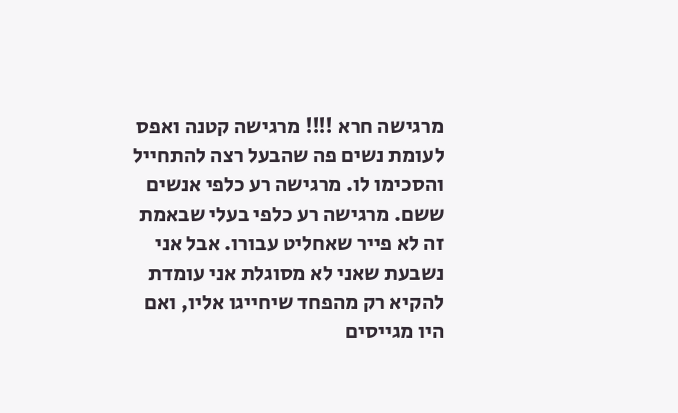מרגישה חרא !!!! מרגישה קטנה ואפס לעומת נשים פה שהבעל רצה להתחייל והסכימו לו. מרגישה רע כלפי אנשים ששם. מרגישה רע כלפי בעלי שבאמת זה לא פייר שאחליט עבורו. אבל אני נשבעת שאני לא מסוגלת אני עומדת להקיא רק מהפחד שיחייגו אליו, ואם היו מגייסים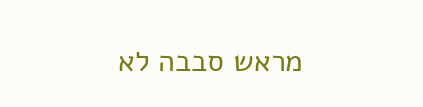מראש סבבה לא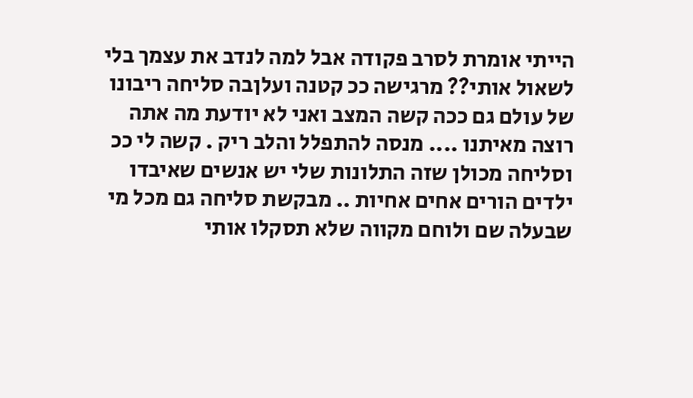הייתי אומרת לסרב פקודה אבל למה לנדב את עצמך בלי לשאול אותי?? מרגישה ככ קטנה ועלןבה סליחה ריבונו של עולם גם ככה קשה המצב ואני לא יודעת מה אתה רוצה מאיתנו .... מנסה להתפלל והלב ריק . קשה לי ככ וסליחה מכולן שזה התלונות שלי יש אנשים שאיבדו ילדים הורים אחים אחיות .. מבקשת סליחה גם מכל מי שבעלה שם ולוחם מקווה שלא תסקלו אותי